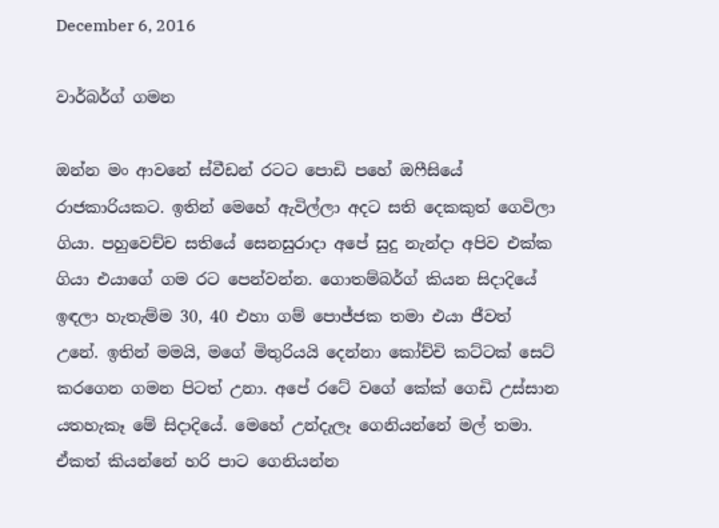December 6, 2016

වාර්බර්ග් ගමන

ඔන්න මං ආවනේ ස්වීඩන් රටට පොඩි පහේ ඔෆීසියේ රාජකාරියකට. ඉතින් මෙහේ ඇවිල්ලා අදට සති දෙකකුත් ගෙවිලා ගියා. පහුවෙච්ච සතියේ සෙනසුරාදා අපේ සුදු නැන්දා අපිව එක්ක ගියා එයාගේ ගම රට පෙන්වන්න. ගොතම්බර්ග් කියන සිදාදියේ ඉඳලා හැතැම්ම 30, 40 එහා ගම් පොජ්ජක තමා එයා ජීවත් උනේ. ඉතින් මමයි, මගේ මිතුරියයි දෙන්නා කෝච්චි කට්ටක් සෙට් කරගෙන ගමන පිටත් උනා. අපේ රටේ වගේ කේක් ගෙඩි උස්සාන යතහැකෑ මේ සිදාදියේ. මෙහේ උන්දැලෑ ගෙනියන්නේ මල් තමා. ඒකත් කියන්නේ හරි පාට ගෙනියන්න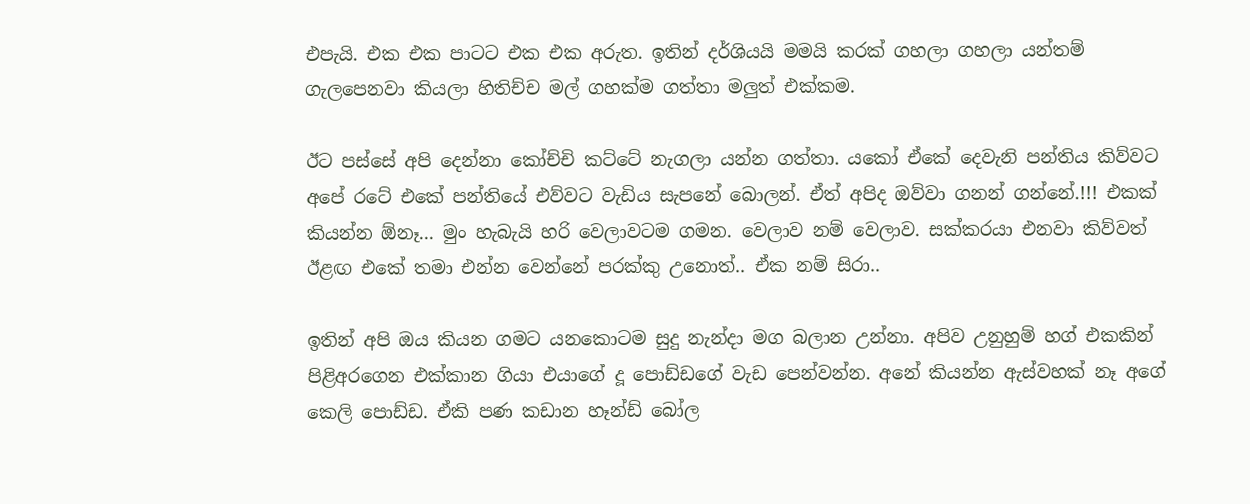එපැයි. එක එක පාටට එක එක අරුත. ඉතින් දර්ශියයි මමයි කරක් ගහලා ගහලා යන්තම් ගැලපෙනවා කියලා හිතිච්ච මල් ගහක්ම ගත්තා මලුත් එක්කම.

ඊට පස්සේ අපි දෙන්නා කෝච්චි කට්ටේ නැගලා යන්න ගත්තා. යකෝ ඒකේ දෙවැනි පන්තිය කිව්වට අපේ රටේ එකේ පන්තියේ එව්වට වැඩිය සැපනේ බොලන්. ඒත් අපිද ඔව්වා ගනන් ගන්නේ.!!! එකක් කියන්න ඕනෑ... මුං හැබැයි හරි වෙලාවටම ගමන. වෙලාව නම් වෙලාව. සක්කරයා එනවා කිව්වත් ඊළඟ එකේ තමා එන්න වෙන්නේ පරක්කු උනොත්.. ඒක නම් සිරා..

ඉතින් අපි ඔය කියන ගමට යනකොටම සුදු නැන්දා මග බලාන උන්නා. අපිව උනුහුම් හග් එකකින් පිළිඅරගෙන එක්කාන ගියා එයාගේ දූ පොඩ්ඩගේ වැඩ පෙන්වන්න. අනේ කියන්න ඇස්වහක් නෑ අගේ කෙලි පොඩ්ඩ. ඒකි පණ කඩාන හෑන්ඩ් බෝල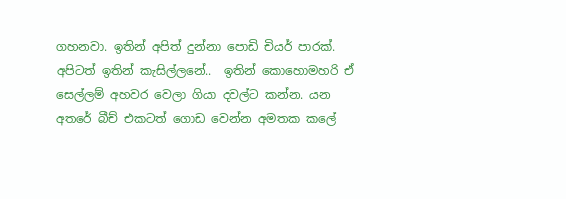ගහනවා. ඉතින් අපිත් දුන්නා පොඩි චියර් පාරක්. අපිටත් ඉතින් කැසිල්ලනේ..  ඉතින් කොහොමහරි ඒ සෙල්ලම් අහවර වෙලා ගියා දවල්ට කන්න. යන අතරේ බීච් එකටත් ගොඩ වෙන්න අමතක කලේ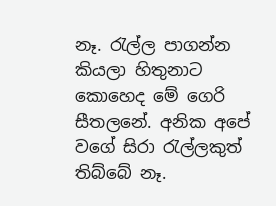නෑ. රැල්ල පාගන්න කියලා හිතුනාට  කොහෙද මේ ගෙරි සීතලනේ. අනික අපේ වගේ සිරා රැල්ලකුත් තිබ්බේ නෑ.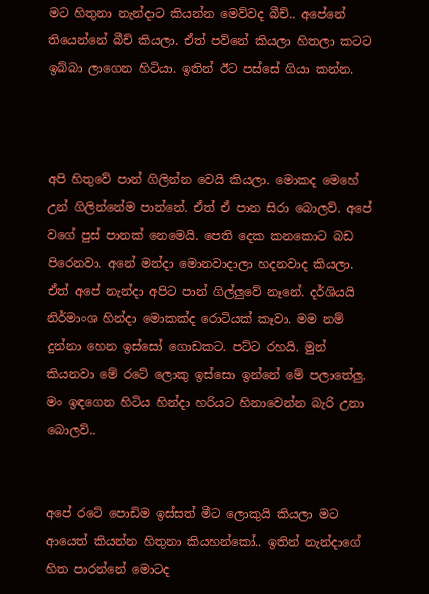මට හිතුනා නැන්දාට කියන්න මෙව්වද බීච්.. අපේනේ තියෙන්නේ බීච් කියලා. ඒත් පව්නේ කියලා හිතලා කටට ඉබ්බා ලාගෙන හිටියා. ඉතින් ඊට පස්සේ ගියා කන්න.



අපි හිතුවේ පාන් ගිලින්න වෙයි කියලා. මොකද මෙහේ උන් ගිලින්නේම පාන්නේ. ඒත් ඒ පාන සිරා බොලව්. අපේ වගේ පුස් පානක් නෙමෙයි. පෙති දෙක කනකොට බඩ පිරෙනවා. අනේ මන්දා මොනවාදාලා හදනවාද කියලා. ඒත් අපේ නැන්දා අපිට පාන් ගිල්ලුවේ නෑනේ. දර්ශියයි නිර්මාංශ හින්දා මොකක්ද රොටියක් කෑවා. මම නම් දුන්නා හෙන ඉස්සෝ ගොඩකට. පට්ට රහයි. මුන් කියනවා මේ රටේ ලොකු ඉස්සො ඉන්නේ මේ පලාතේලු. මං ඉඳගෙන හිටිය හින්දා හරියට හිනාවෙන්න බැරි උනා බොලව්..


අපේ රටේ පොඩිම ඉස්සත් මීට ලොකුයි කියලා මට ආයෙත් කියන්න හිතුනා කියහන්කෝ.. ඉතින් නැන්දාගේ හිත පාරන්නේ මොටද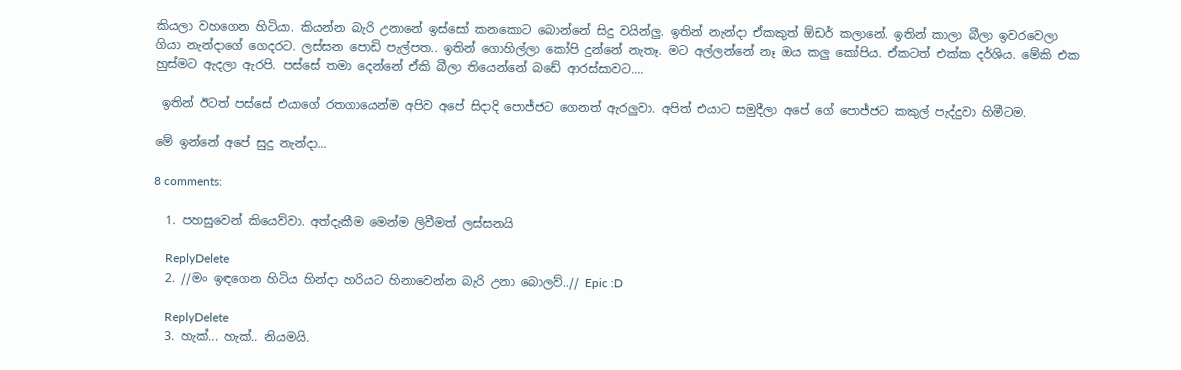කියලා වහගෙන හිටියා. කියන්න බැරි උනානේ ඉස්සෝ කනකොට බොන්නේ සිදු වයින්ලු. ඉතින් නැන්දා ඒකකුත් ඕඩර් කලානේ. ඉතින් කාලා බීලා ඉවරවෙලා ගියා නැන්දාගේ ගෙදරට. ලස්සන පොඩි පැල්පත.. ඉතින් ගොහිල්ලා කෝපි දුන්නේ නැතෑ. මට අල්ලන්නේ නෑ ඔය කලු කෝපිය. ඒකටත් එක්ක දර්ශිය. මේකි එක හුස්මට ඇදලා ඇරපි. පස්සේ තමා දෙන්නේ ඒකි බීලා තියෙන්නේ බඩේ ආරස්සාවට....

 ඉතින් ඊටත් පස්සේ එයාගේ රතගායෙන්ම අපිව අපේ සිදාදි පොජ්ජට ගෙනත් ඇරලුවා. අපිත් එයාට සමුදීලා අපේ ගේ පොජ්ජට කකුල් පැද්දුවා හිමීටම.

මේ ඉන්නේ අපේ සුදු නැන්දා...

8 comments:

  1. පහසුවෙන් කියෙව්වා. අත්දැකීම මෙන්ම ලිවීමත් ලස්සනයි

    ReplyDelete
  2. //මං ඉඳගෙන හිටිය හින්දා හරියට හිනාවෙන්න බැරි උනා බොලව්..// Epic :D

    ReplyDelete
  3. හැක්... හැක්.. නියමයි.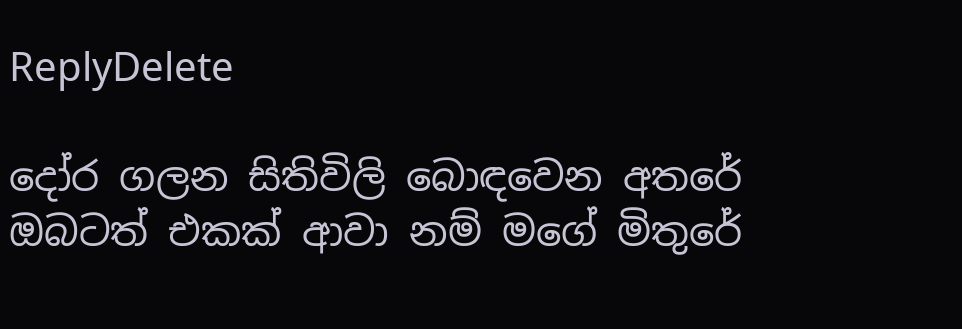ReplyDelete

දෝර ගලන සිතිවිලි බොඳවෙන අතරේ
ඔබටත් එකක් ආවා නම් මගේ මිතුරේ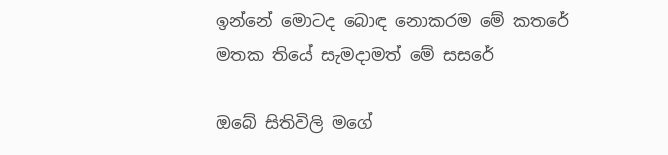ඉන්නේ මොටද බොඳ නොකරම මේ කතරේ
මතක තියේ සැමදාමත් මේ සසරේ

ඔබේ සිතිවිලි මගේ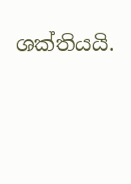ශක්තියයි.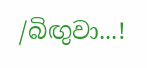/බිඟුවා...!